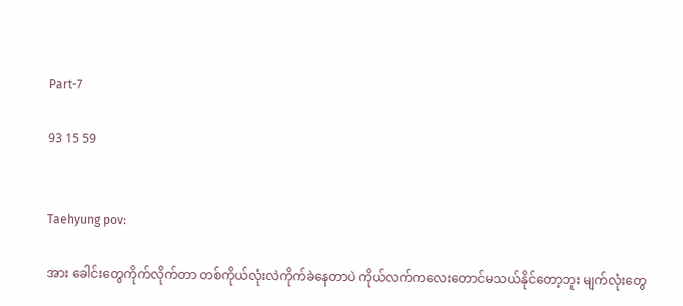Part-7

93 15 59


Taehyung pov:

အား ခေါင်းတွေကိုက်လိုက်တာ တစ်ကိုယ်လုံးလဲကိုက်ခဲနေတာပဲ ကိုယ်လက်ကလေးတောင်မသယ်နိုင်တော့ဘူး မျက်လုံးတွေ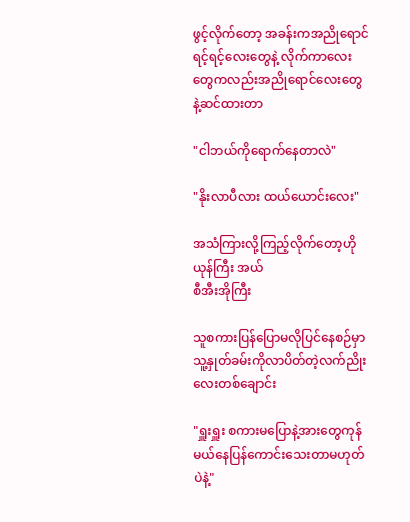ဖွင့်လိုက်တော့ အခန်းကအညိုရောင်ရင့်ရင့်လေးတွေနဲ့ လိုက်ကာလေးတွေကလည်းအညိုရောင်လေးတွေနဲ့ဆင်ထားတာ

"ငါဘယ်ကိုရောက်နေတာလဲ"

"နိုးလာပီလား ထယ်ယောင်းလေး"

အသံကြားလို့ကြည့်လိုက်‌တော့‌ဟိုယုန်ကြီး အယ်
စီအီးအိုကြီး

သူစကားပြန်ပြောမလိုပြင်နေစဉ်မှာ သူ့နှုတ်ခမ်းကိုလာပိတ်တဲ့လက်ညိုးလေးတစ်ချောင်း

"ရှူးရှူး စကားမပြောနဲ့အားတွေကုန်မယ်နေပြန်ကောင်းသေးတာမဟုတ်ပဲနဲ့"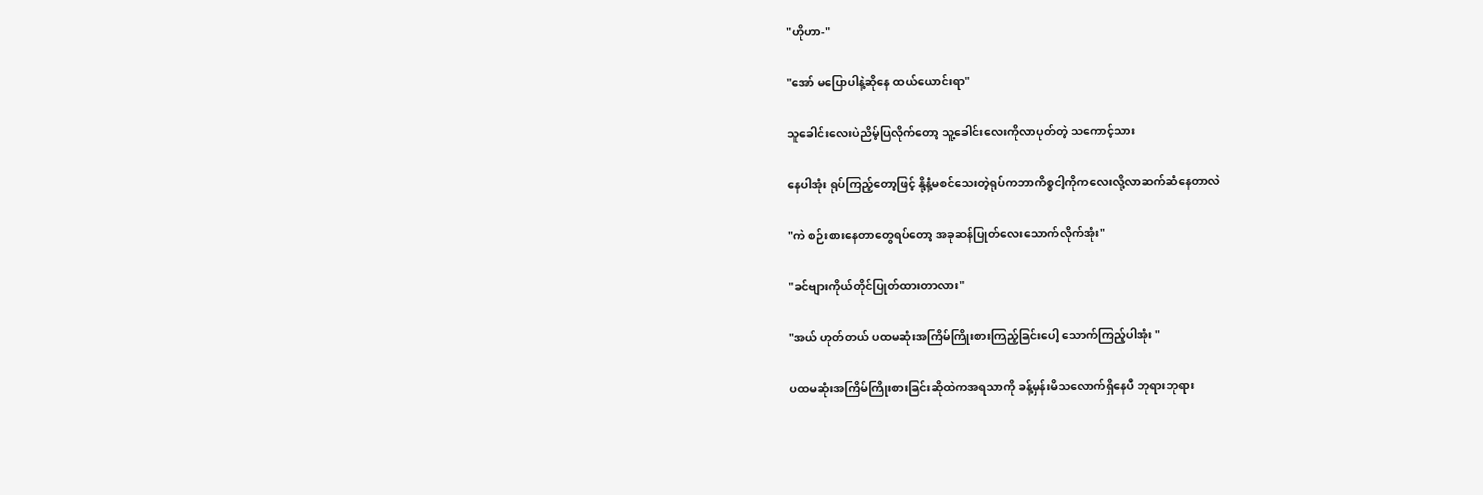"ဟိုဟာ-"

"အော် မပြောပါနဲ့ဆိုနေ ထယ်ယောင်းရာ"

သူခေါင်းလေးပဲညိမ့်ပြလိုက်တော့ သူ့ခေါင်းလေးကိုလာပုတ်တဲ့ သကောင့်သား

နေပါအုံး ရုပ်ကြည့်တော့ဖြင့် နို့နံ့မစင်သေးတဲ့ရုပ်ကဘာကိစ္စငါ့ကိုကလေးလို့လာဆက်ဆံနေတာလဲ

"ကဲ စဉ်းစားနေတာတွေရပ်တော့ အခုဆန်ပြုတ်လေးသောက်လိုက်အုံး"

"ခင်ဗျားကိုယ်တိုင်ပြုတ်ထားတာလား"

"အယ် ဟုတ်တယ် ပထမဆုံးအကြိမ်ကြိုးစားကြည့်ခြင်းပေါ့ သောက်ကြည့်ပါအုံး "

ပထမဆုံးအကြိမ်ကြိုးစားခြင်းဆိုထဲကအရသာကို ခန့်မှန်းမိသလောက်ရှိနေပီ ဘုရားဘုရား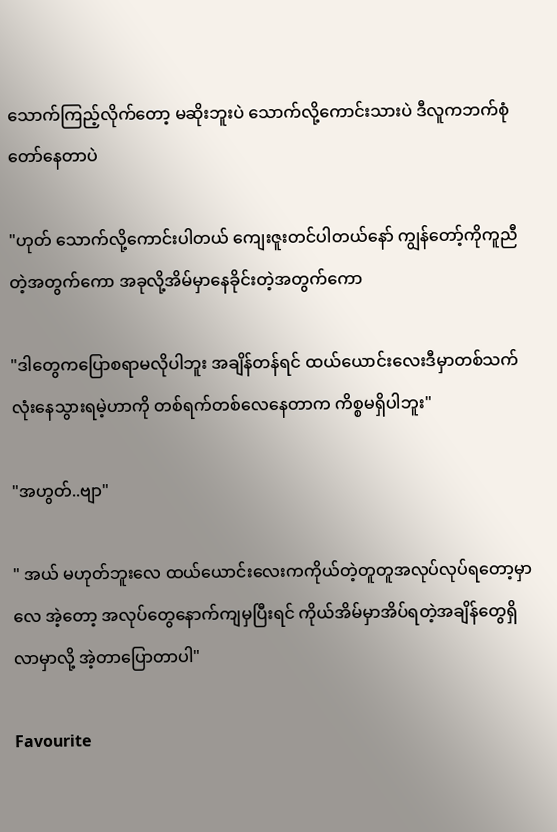သောက်ကြည့်လိုက်တော့ မဆိုးဘူးပဲ သောက်လို့ကောင်းသားပဲ ဒီလူကဘက်စုံတော်နေတာပဲ

"ဟုတ် သောက်လို့ကောင်းပါတယ် ကျေးဇူးတင်ပါတယ်နော် ကျွန်တော့်ကိုကူညီတဲ့အတွက်ကော အခုလို့အိမ်မှာနေခိုင်းတဲ့အတွက်ကော

"ဒါတွေကပြောစရာမလိုပါဘူး အချိန်တန်ရင် ထယ်ယောင်းလေးဒီမှာတစ်သက်လုံးနေသွားရမဲ့ဟာကို တစ်ရက်တစ်လေနေတာက ကိစ္စမရှိပါဘူး"

"အဟွတ်..ဗျာ"

" အယ် မဟုတ်ဘူးလေ ထယ်ယောင်းလေးကကိုယ်တဲ့တူတူအလုပ်လုပ်ရတော့မှာလေ အဲ့တော့ အလုပ်တွေနောက်ကျမှပြီးရင် ကိုယ်အိမ်မှာအိပ်ရတဲ့အချိန်တွေရှိလာမှာလို့ အဲ့တာပြောတာပါ"

Favourite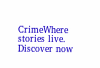CrimeWhere stories live. Discover now